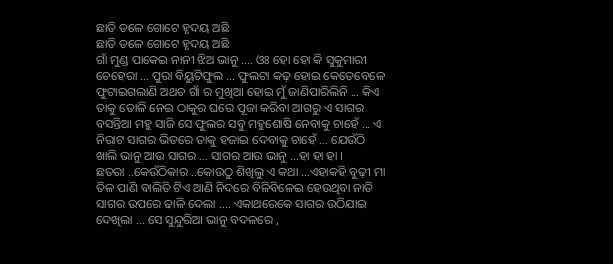ଛାତି ତଳେ ଗୋଟେ ହୃଦୟ ଅଛି
ଛାତି ତଳେ ଗୋଟେ ହୃଦୟ ଅଛି
ଗାଁ ମୁଣ୍ଡ ପାକେଇ ନାନୀ ଝିଅ ଭାନୁ .... ଓଃ ହୋ ହୋ କି ସୁକୁମାରୀ ଚେହେରା ... ପୁରା ବିୟୁଟିଫୁଲ ... ଫୁଲଟା କଢ଼ ହୋଇ କେତେବେଳେ ଫୁଟାଇଗଲାଣି ଅଥଚ ଗାଁ ର ମୁଖିଆ ହୋଇ ମୁଁ ଜାଣିପାରିଲିନି ... କିଏ ତାକୁ ତୋଳି ନେଇ ଠାକୁର ଘରେ ପୂଜା କରିବା ଆଗରୁ ଏ ସାଗର ବସନ୍ତିଆ ମହୁ ସାଜି ସେ ଫୁଲର ସବୁ ମହୁଶୋଷି ନେବାକୁ ଚାହେଁ ... ଏ ନିରାଟ ସାଗର ଭିତରେ ତାକୁ ହଜାଇ ଦେବାକୁ ଚାହେଁ ... ଯେଉଁଠି ଖାଲି ଭାନୁ ଆଉ ସାଗର ... ସାଗର ଆଉ ଭାନୁ ...ହା ହା ହା ।
ଛତରା ..କେଉଁଠିକାର ..କୋଉଠୁ ଶିଖିଲୁ ଏ କଥା ...ଏହାକହି ବୁଢ଼ୀ ମା ତିଳ ପାଣି ବାଲିତି ଟିଏ ଆଣି ନିଦରେ ବିଳିବିଳେଇ ହେଉଥିବା ନାତି ସାଗର ଉପରେ ଢାଳି ଦେଲା .... ଏକାଥରେକେ ସାଗର ଉଠିଯାଇ ଦେଖିଲା ... ସେ ସୁନ୍ଦୁରିଆ ଭାନୁ ବଦଳରେ ,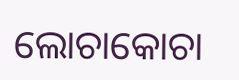ଲୋଚାକୋଚା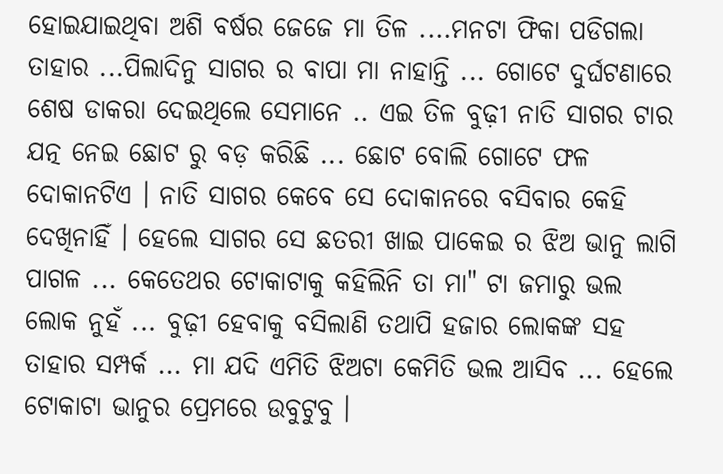ହୋଇଯାଇଥିବା ଅଶି ବର୍ଷର ଜେଜେ ମା ତିଳ ....ମନଟା ଫିକା ପଡିଗଲା ତାହାର ...ପିଲାଦିନୁ ସାଗର ର ବାପା ମା ନାହାନ୍ତି ... ଗୋଟେ ଦୁର୍ଘଟଣାରେ ଶେଷ ଡାକରା ଦେଇଥିଲେ ସେମାନେ .. ଏଇ ତିଳ ବୁଢ଼ୀ ନାତି ସାଗର ଟାର ଯତ୍ନ ନେଇ ଛୋଟ ରୁ ବଡ଼ କରିଛି ... ଛୋଟ ବୋଲି ଗୋଟେ ଫଳ ଦୋକାନଟିଏ । ନାତି ସାଗର କେବେ ସେ ଦୋକାନରେ ବସିବାର କେହି ଦେଖିନାହିଁ । ହେଲେ ସାଗର ସେ ଛତରୀ ଖାଇ ପାକେଇ ର ଝିଅ ଭାନୁ ଲାଗି ପାଗଳ ... କେତେଥର ଟୋକାଟାକୁ କହିଲିନି ତା ମା" ଟା ଜମାରୁ ଭଲ ଲୋକ ନୁହଁ ... ବୁଢ଼ୀ ହେବାକୁ ବସିଲାଣି ତଥାପି ହଜାର ଲୋକଙ୍କ ସହ ତାହାର ସମ୍ପର୍କ ... ମା ଯଦି ଏମିତି ଝିଅଟା କେମିତି ଭଲ ଆସିବ ... ହେଲେ ଟୋକାଟା ଭାନୁର ପ୍ରେମରେ ଉବୁଟୁବୁ ।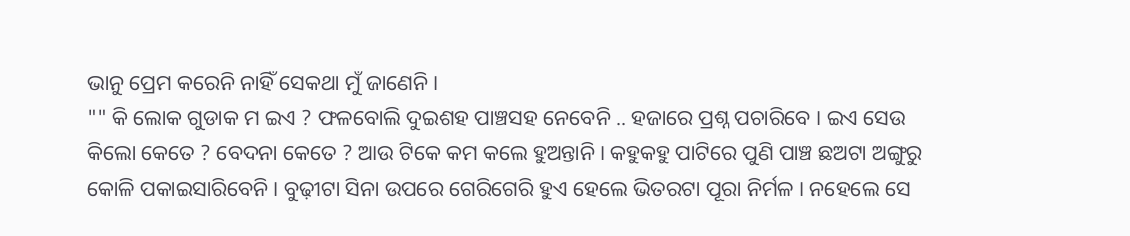ଭାନୁ ପ୍ରେମ କରେନି ନାହିଁ ସେକଥା ମୁଁ ଜାଣେନି ।
"" କି ଲୋକ ଗୁଡାକ ମ ଇଏ ? ଫଳବୋଲି ଦୁଇଶହ ପାଞ୍ଚସହ ନେବେନି .. ହଜାରେ ପ୍ରଶ୍ନ ପଚାରିବେ । ଇଏ ସେଉ କିଲୋ କେତେ ? ବେଦନା କେତେ ? ଆଉ ଟିକେ କମ କଲେ ହୁଅନ୍ତାନି । କହୁକହୁ ପାଟିରେ ପୁଣି ପାଞ୍ଚ ଛଅଟା ଅଙ୍ଗୁରୁ କୋଳି ପକାଇସାରିବେନି । ବୁଢ଼ୀଟା ସିନା ଉପରେ ଗେରିଗେରି ହୁଏ ହେଲେ ଭିତରଟା ପୂରା ନିର୍ମଳ । ନହେଲେ ସେ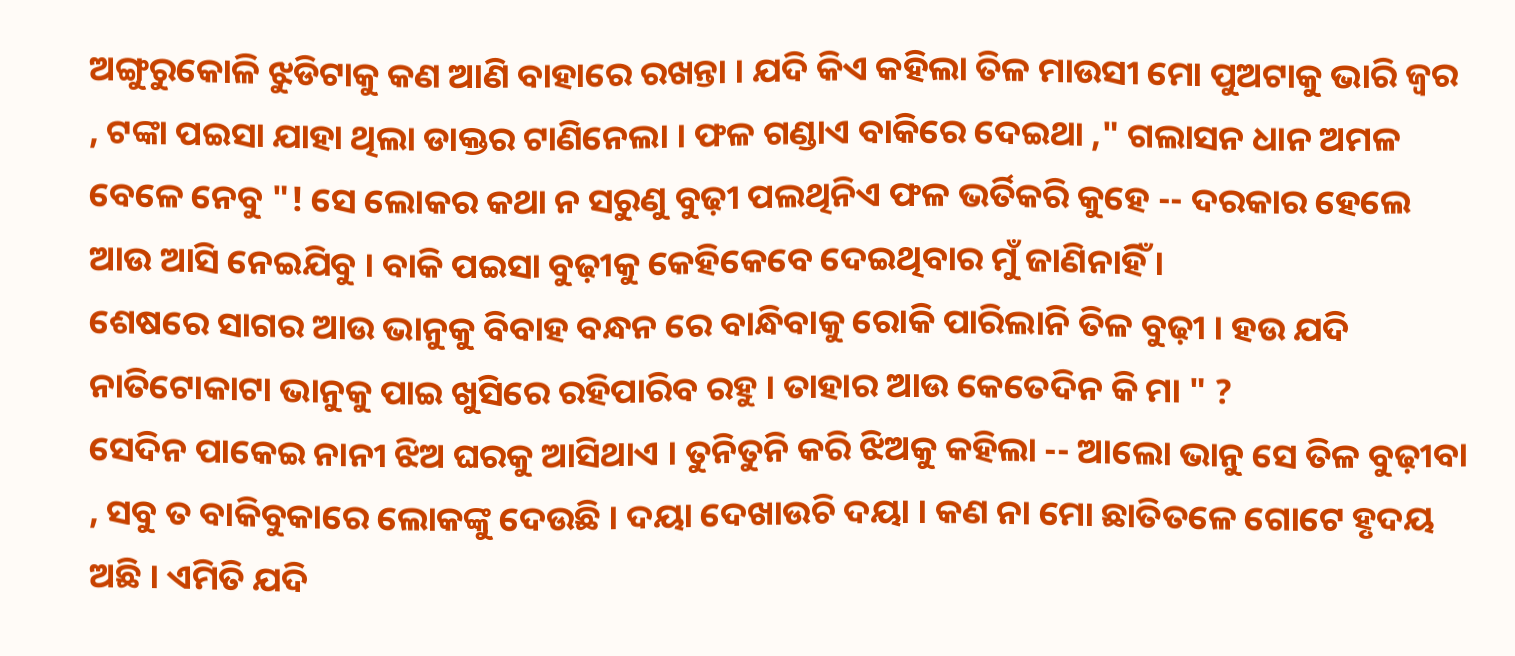ଅଙ୍ଗୁରୁକୋଳି ଝୁଡିଟାକୁ କଣ ଆଣି ବାହାରେ ରଖନ୍ତା । ଯଦି କିଏ କହିଲା ତିଳ ମାଉସୀ ମୋ ପୁଅଟାକୁ ଭାରି ଜ୍ୱର , ଟଙ୍କା ପଇସା ଯାହା ଥିଲା ଡାକ୍ତର ଟାଣିନେଲା । ଫଳ ଗଣ୍ଡାଏ ବାକିରେ ଦେଇଥା ," ଗଲାସନ ଧାନ ଅମଳ ବେଳେ ନେବୁ "! ସେ ଲୋକର କଥା ନ ସରୁଣୁ ବୁଢ଼ୀ ପଲଥିନିଏ ଫଳ ଭର୍ତିକରି କୁହେ -- ଦରକାର ହେଲେ ଆଉ ଆସି ନେଇଯିବୁ । ବାକି ପଇସା ବୁଢ଼ୀକୁ କେହିକେବେ ଦେଇଥିବାର ମୁଁ ଜାଣିନାହିଁ ।
ଶେଷରେ ସାଗର ଆଉ ଭାନୁକୁ ବିବାହ ବନ୍ଧନ ରେ ବାନ୍ଧିବାକୁ ରୋକି ପାରିଲାନି ତିଳ ବୁଢ଼ୀ । ହଉ ଯଦି ନାତିଟୋକାଟା ଭାନୁକୁ ପାଇ ଖୁସିରେ ରହିପାରିବ ରହୁ । ତାହାର ଆଉ କେତେଦିନ କି ମା " ?
ସେଦିନ ପାକେଇ ନାନୀ ଝିଅ ଘରକୁ ଆସିଥାଏ । ତୁନିତୁନି କରି ଝିଅକୁ କହିଲା -- ଆଲୋ ଭାନୁ ସେ ତିଳ ବୁଢ଼ୀବା , ସବୁ ତ ବାକିବୁକାରେ ଲୋକଙ୍କୁ ଦେଉଛି । ଦୟା ଦେଖାଉଚି ଦୟା । କଣ ନା ମୋ ଛାତିତଳେ ଗୋଟେ ହୃଦୟ ଅଛି । ଏମିତି ଯଦି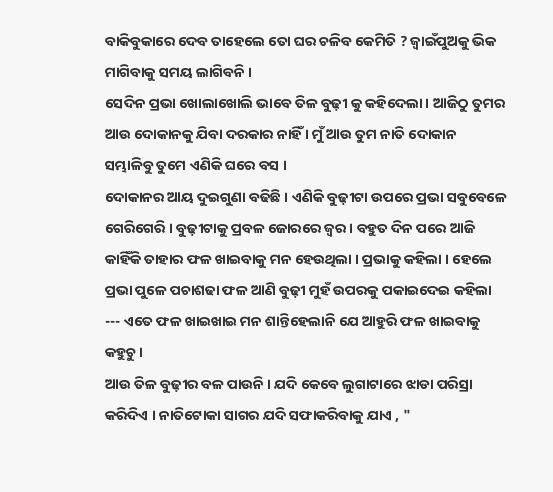ବାକିବୁକାରେ ଦେବ ତାହେଲେ ତୋ ଘର ଚଳିବ କେମିତି ? ଜ୍ୱାଇଁପୁଅକୁ ଭିକ ମାଗିବାକୁ ସମୟ ଲାଗିବନି ।
ସେଦିନ ପ୍ରଭା ଖୋଲାଖୋଲି ଭାବେ ତିଳ ବୁଢ଼ୀ କୁ କହିଦେଲା । ଆଜିଠୁ ତୁମର ଆଉ ଦୋକାନକୁ ଯିବା ଦରକାର ନାହିଁ । ମୁଁ ଆଉ ତୁମ ନାତି ଦୋକାନ ସମ୍ଭାଳିବୁ ତୁମେ ଏଣିକି ଘରେ ବସ ।
ଦୋକାନର ଆୟ ଦୁଇଗୁଣା ବଢିଛି । ଏଣିକି ବୁଢ଼ୀଟା ଉପରେ ପ୍ରଭା ସବୁବେଳେ ଗେରିଗେରି । ବୁଢ଼ୀଟାକୁ ପ୍ରବଳ ଜୋରରେ ଜ୍ୱର । ବହୁତ ଦିନ ପରେ ଆଜି କାହିଁକି ତାହାର ଫଳ ଖାଇବାକୁ ମନ ହେଉଥିଲା । ପ୍ରଭାକୁ କହିଲା । ହେଲେ ପ୍ରଭା ପୁଳେ ପଚାଶଢା ଫଳ ଆଣି ବୁଢ଼ୀ ମୁହଁ ଉପରକୁ ପକାଇଦେଇ କହିଲା --- ଏତେ ଫଳ ଖାଇଖାଇ ମନ ଶାନ୍ତିହେଲାନି ଯେ ଆହୁରି ଫଳ ଖାଇବାକୁ କହୁଚୁ ।
ଆଉ ତିଳ ବୁଢ଼ୀର ବଳ ପାଉନି । ଯଦି କେବେ ଲୁଗାଟାରେ ଝାଡା ପରିସ୍ରା କରିଦିଏ । ନାତିଟୋକା ସାଗର ଯଦି ସଫାକରିବାକୁ ଯାଏ , "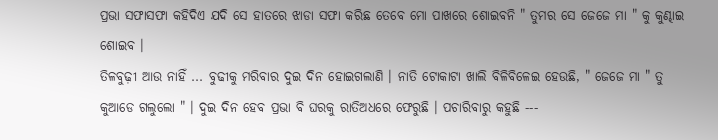ପ୍ରଭା ସଫାସଫା କହିଦିଏ ଯଦି ସେ ହାତରେ ଝାଡା ସଫା କରିଛ ତେବେ ମୋ ପାଖରେ ଶୋଇବନି " ତୁମର ସେ ଜେଜେ ମା " କୁ କୁଣ୍ଢାଇ ଶୋଇବ ।
ତିଳବୁଢ଼ୀ ଆଉ ନାହିଁ ... ବୁଢୀକୁ ମରିବାର ଦୁଇ ଦିନ ହୋଇଗଲାଣି । ନାତି ଟୋକାଟା ଖାଲି ବିଳିବିଳେଇ ହେଉଛି, " ଜେଜେ ମା " ତୁ କୁଆଡେ ଗଲୁଲୋ " । ଦୁଇ ଦିନ ହେବ ପ୍ରଭା ବି ଘରକୁ ରାତିଅଧରେ ଫେରୁଛି । ପଚାରିବାରୁ କହୁଛି ---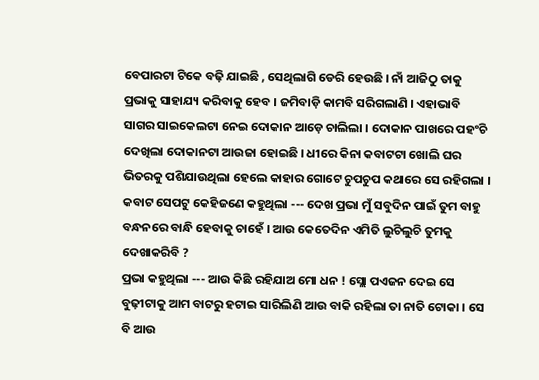ବେପାରଟା ଟିକେ ବଢ଼ି ଯାଇଛି , ସେଥିଲାଗି ଡେରି ହେଉଛି । ନାଁ ଆଜିଠୁ ତାକୁ ପ୍ରଭାକୁ ସାହାଯ୍ୟ କରିବାକୁ ହେବ । ଜମିବାଡ଼ି କାମବି ସରିଗଲାଣି । ଏହାଭାବି ସାଗର ସାଇକେଲଟା ନେଇ ଦୋକାନ ଆଡ଼େ ଚାଲିଲା । ଦୋକାନ ପାଖରେ ପହଂଚି ଦେଖିଲା ଦୋକାନଟା ଆଉଜା ହୋଇଛି । ଧୀରେ କିନା କବାଟଟା ଖୋଲି ଘର ଭିତରକୁ ପଶିଯାଉଥିଲା ହେଲେ କାହାର ଗୋଟେ ଚୁପଚୁପ କଥାରେ ସେ ରହିଗଲା । କବାଟ ସେପଟୁ କେହିଜଣେ କହୁଥିଲା --- ଦେଖ ପ୍ରଭା ମୁଁ ସବୁଦିନ ପାଇଁ ତୁମ ବାହୁ ବନ୍ଧନରେ ବାନ୍ଧି ହେବାକୁ ଚାହେଁ । ଆଉ କେତେଦିନ ଏମିତି ଲୁଚିଲୁଚି ତୁମକୁ ଦେଖାକରିବି ?
ପ୍ରଭା କହୁଥିଲା --- ଆଉ କିଛି ରହିଯାଅ ମୋ ଧନ ! ସ୍ଲୋ ପଏଜନ ଦେଇ ସେ ବୁଢ଼ୀଟାକୁ ଆମ ବାଟରୁ ହଟାଇ ସାରିଲିଣି ଆଉ ବାକି ରହିଲା ତା ନାତି ଟୋକା । ସେ ବି ଆଉ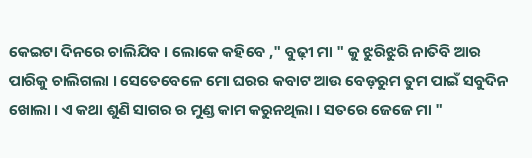କେଇଟା ଦିନରେ ଚାଲିଯିବ । ଲୋକେ କହିବେ ," ବୁଢ଼ୀ ମା " କୁ ଝୁରିଝୁରି ନାତିବି ଆର ପାରିକୁ ଚାଲିଗଲା । ସେତେବେଳେ ମୋ ଘରର କବାଟ ଆଉ ବେଡ଼ରୁମ ତୁମ ପାଇଁ ସବୁଦିନ ଖୋଲା । ଏ କଥା ଶୁଣି ସାଗର ର ମୁଣ୍ଡ କାମ କରୁନଥିଲା । ସତରେ ଜେଜେ ମା "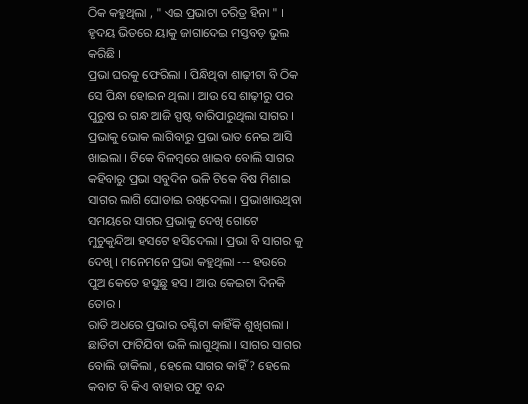ଠିକ କହୁଥିଲା , " ଏଇ ପ୍ରଭାଟା ଚରିତ୍ର ହିନା " । ହୃଦୟ ଭିତରେ ୟାକୁ ଜାଗାଦେଇ ମସ୍ତବଡ଼ ଭୁଲ କରିଛି ।
ପ୍ରଭା ଘରକୁ ଫେରିଲା । ପିନ୍ଧିଥିବା ଶାଢ଼ୀଟା ବି ଠିକ ସେ ପିନ୍ଧା ହୋଇନ ଥିଲା । ଆଉ ସେ ଶାଢ଼ୀରୁ ପର ପୁରୁଷ ର ଗନ୍ଧ ଆଜି ସ୍ପଷ୍ଟ ବାରିପାରୁଥିଲା ସାଗର । ପ୍ରଭାକୁ ଭୋକ ଲାଗିବାରୁ ପ୍ରଭା ଭାତ ନେଇ ଆସି ଖାଇଲା । ଟିକେ ବିଳମ୍ବରେ ଖାଇବ ବୋଲି ସାଗର କହିବାରୁ ପ୍ରଭା ସବୁଦିନ ଭଳି ଟିକେ ବିଷ ମିଶାଇ ସାଗର ଲାଗି ଘୋଡାଇ ରଖିଦେଲା । ପ୍ରଭାଖାଉଥିବା ସମୟରେ ସାଗର ପ୍ରଭାକୁ ଦେଖି ଗୋଟେ ମୁଚୁକୁନ୍ଦିଆ ହସଟେ ହସିଦେଲା । ପ୍ରଭା ବି ସାଗର କୁ ଦେଖି । ମନେମନେ ପ୍ରଭା କହୁଥିଲା --- ହଉରେ ପୁଅ କେତେ ହସୁଛୁ ହସ । ଆଉ କେଇଟା ଦିନକି ତୋର ।
ରାତି ଅଧରେ ପ୍ରଭାର ତଣ୍ଟିଟା କାହିଁକି ଶୁଖିଗଲା । ଛାତିଟା ଫାଟିଯିବା ଭଳି ଲାଗୁଥିଲା । ସାଗର ସାଗର ବୋଲି ଡାକିଲା , ହେଲେ ସାଗର କାହିଁ ? ହେଲେ କବାଟ ବି କିଏ ବାହାର ପଟୁ ବନ୍ଦ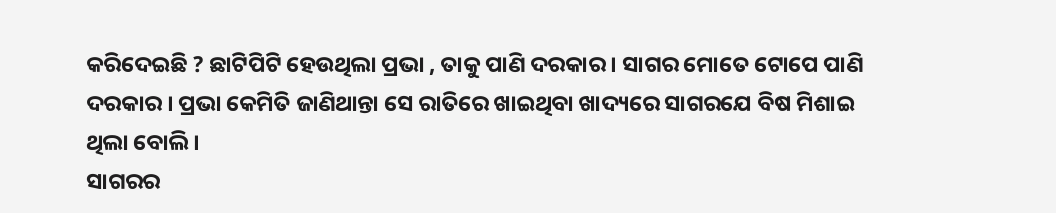କରିଦେଇଛି ? ଛାଟିପିଟି ହେଉଥିଲା ପ୍ରଭା , ତାକୁ ପାଣି ଦରକାର । ସାଗର ମୋତେ ଟୋପେ ପାଣି ଦରକାର । ପ୍ରଭା କେମିତି ଜାଣିଥାନ୍ତା ସେ ରାତିରେ ଖାଇଥିବା ଖାଦ୍ୟରେ ସାଗରଯେ ବିଷ ମିଶାଇ ଥିଲା ବୋଲି ।
ସାଗରର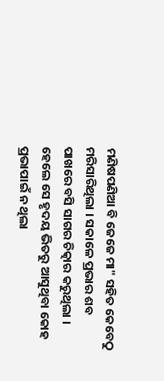ମଣିଷପଣିଆ ବି ଜେଜେ ମା" ସହିତ କେବେଠୁ ମରିସାରିଥିଲା । ସକାଳେ ପ୍ରଭାର ଶବ ପାଖରେ ବସି ସାଗର ଚିତ୍କାର କରୁଥିଲା । ହେଲେ ସେ ହୃଦୟ ଭିତରୁ ଆସୁଥିବା କୋହ ପ୍ରଭାପାଇଁ ନ ଥିଲା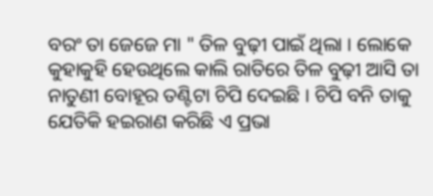ବରଂ ତା ଜେଜେ ମା " ତିଳ ବୁଢ଼ୀ ପାଇଁ ଥିଲା । ଲୋକେ କୁହାକୁହି ହେଉଥିଲେ କାଲି ରାତିରେ ତିଳ ବୁଢ଼ୀ ଆସି ତା ନାତୁଣୀ ବୋହୂର ତଣ୍ଟିଟା ଚିପି ଦେଇଛି । ଚିପି ବନି ତାକୁ ଯେତିକି ହଇରାଣ କରିଛି ଏ ପ୍ରଭା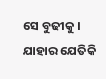ସେ ବୁଢୀକୁ । ଯାହାର ଯେତିକି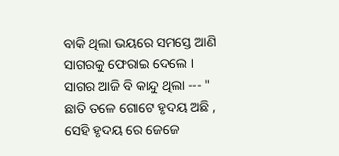ବାକି ଥିଲା ଭୟରେ ସମସ୍ତେ ଆଣି ସାଗରକୁ ଫେରାଇ ଦେଲେ । ସାଗର ଆଜି ବି କାନ୍ଦୁ ଥିଲା --- " ଛାତି ତଳେ ଗୋଟେ ହୃଦୟ ଅଛି , ସେହି ହୃଦୟ ରେ ଜେଜେ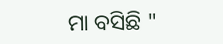ମା ବସିଛି "